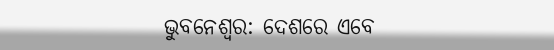ଭୁବନେଶ୍ବର: ଦେଶରେ ଏବେ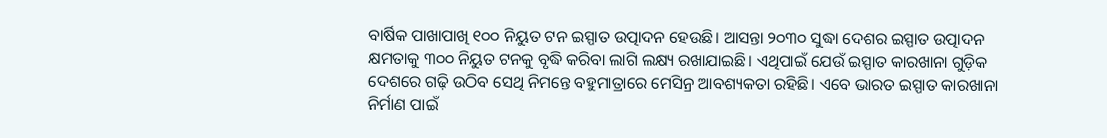ବାର୍ଷିକ ପାଖାପାଖି ୧୦୦ ନିୟୁତ ଟନ ଇସ୍ପାତ ଉତ୍ପାଦନ ହେଉଛି। ଆସନ୍ତା ୨୦୩୦ ସୁଦ୍ଧା ଦେଶର ଇସ୍ପାତ ଉତ୍ପାଦନ କ୍ଷମତାକୁ ୩୦୦ ନିୟୁତ ଟନକୁ ବୃଦ୍ଧି କରିବା ଲାଗି ଲକ୍ଷ୍ୟ ରଖାଯାଇଛି। ଏଥିପାଇଁ ଯେଉଁ ଇସ୍ପାତ କାରଖାନା ଗୁଡ଼ିକ ଦେଶରେ ଗଢ଼ି ଉଠିବ ସେଥି ନିମନ୍ତେ ବହୁମାତ୍ରାରେ ମେସିନ୍ର ଆବଶ୍ୟକତା ରହିଛି। ଏବେ ଭାରତ ଇସ୍ପାତ କାରଖାନା ନିର୍ମାଣ ପାଇଁ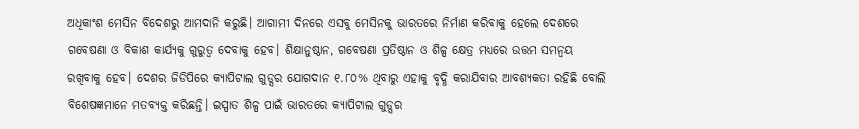ଅଧିକାଂଶ ମେସିନ ବିଦେଶରୁ ଆମଦାନି କରୁଛି। ଆଗାମୀ ଦିନରେ ଏସବୁ ମେସିନକୁ ଭାରତରେ ନିର୍ମାଣ କରିବାକୁ ହେଲେ ଦେଶରେ ଗବେଷଣା ଓ ବିକାଶ କାର୍ଯ୍ୟକୁ ଗୁରୁତ୍ବ ଦେବାକୁ ହେବ। ଶିକ୍ଷାନୁଷ୍ଠାନ, ଗବେଷଣା ପ୍ରତିଷ୍ଠାନ ଓ ଶିଳ୍ପ କ୍ଷେତ୍ର ମଧ୍ୟରେ ଉତ୍ତମ ସମନ୍ବୟ ରଖିବାକୁ ହେବ। ଦେଶର ଜିଡିପିରେ କ୍ୟାପିଟାଲ ଗୁଡ୍ସର ଯୋଗଦାନ ୧.୮୦% ଥିବାରୁ ଏହାକୁ ବୃଦ୍ଧି କରାଯିବାର ଆବଶ୍ୟକତା ରହିଛି ବୋଲି ବିଶେଷଜ୍ଞମାନେ ମତବ୍ୟକ୍ତ କରିଛନ୍ତି। ଇସ୍ପାତ ଶିଳ୍ପ ପାଇଁ ଭାରତରେ କ୍ୟାପିଟାଲ ଗୁଡ୍ସର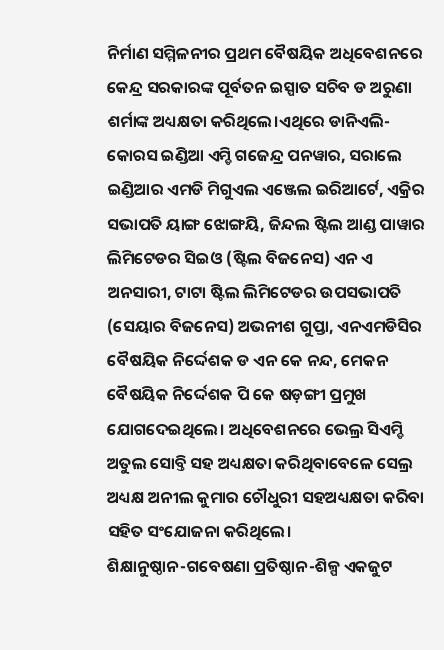ନିର୍ମାଣ ସମ୍ମିଳନୀର ପ୍ରଥମ ବୈଷୟିକ ଅଧିବେଶନରେ କେନ୍ଦ୍ର ସରକାରଙ୍କ ପୂର୍ବତନ ଇସ୍ପାତ ସଚିବ ଡ ଅରୁଣା ଶର୍ମାଙ୍କ ଅଧ୍ୟକ୍ଷତା କରିଥିଲେ।ଏଥିରେ ଡାନିଏଲି-କୋରସ ଇଣ୍ଡିଆ ଏମ୍ଡି ଗଜେନ୍ଦ୍ର ପନୱାର, ସରାଲେ ଇଣ୍ଡିଆର ଏମଡି ମିଗୁଏଲ ଏଞ୍ଜେଲ ଇରିଆର୍ଟେ, ଏକ୍ରିର ସଭାପତି ୟାଙ୍ଗ ଝୋଙ୍ଗୟି, ଜିନ୍ଦଲ ଷ୍ଟିଲ ଆଣ୍ଡ ପାୱାର ଲିମିଟେଡର ସିଇଓ (ଷ୍ଟିଲ ବିଜନେସ) ଏନ ଏ ଅନସାରୀ, ଟାଟା ଷ୍ଟିଲ ଲିମିଟେଡର ଉପସଭାପତି (ସେୟାର ବିଜନେସ) ଅଭନୀଶ ଗୁପ୍ତା, ଏନଏମଡିସିର ବୈଷୟିକ ନିର୍ଦ୍ଦେଶକ ଡ ଏନ କେ ନନ୍ଦ, ମେକନ ବୈଷୟିକ ନିର୍ଦ୍ଦେଶକ ପି କେ ଷଡ଼ଙ୍ଗୀ ପ୍ରମୁଖ ଯୋଗଦେଇଥିଲେ। ଅଧିବେଶନରେ ଭେଲ୍ର ସିଏମ୍ଡି ଅତୁଲ ସୋବ୍ତି ସହ ଅଧ୍ୟକ୍ଷତା କରିଥିବାବେଳେ ସେଲ୍ର ଅଧ୍ୟକ୍ଷ ଅନୀଲ କୁମାର ଚୌଧୁରୀ ସହଅଧ୍ୟକ୍ଷତା କରିବା ସହିତ ସଂଯୋଜନା କରିଥିଲେ।
ଶିକ୍ଷାନୁଷ୍ଠାନ-ଗବେଷଣା ପ୍ରତିଷ୍ଠାନ-ଶିଳ୍ପ ଏକଜୁଟ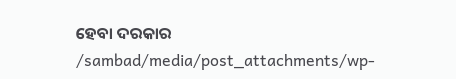ହେବା ଦରକାର
/sambad/media/post_attachments/wp-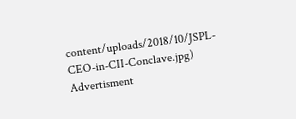content/uploads/2018/10/JSPL-CEO-in-CII-Conclave.jpg)
Advertisment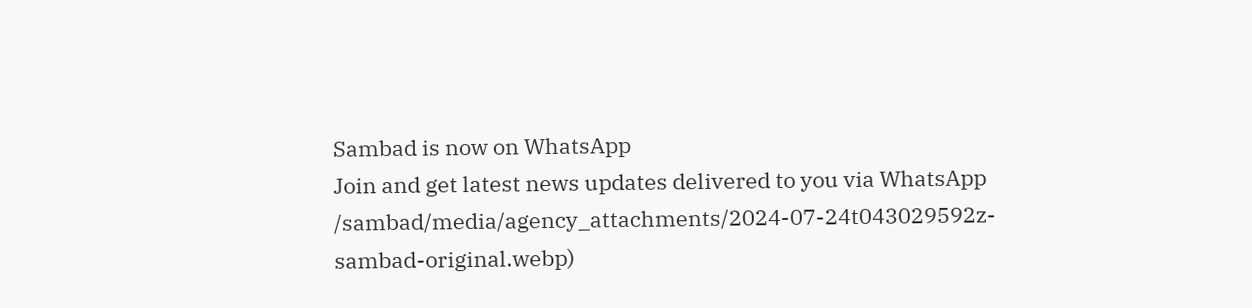Sambad is now on WhatsApp
Join and get latest news updates delivered to you via WhatsApp
/sambad/media/agency_attachments/2024-07-24t043029592z-sambad-original.webp)